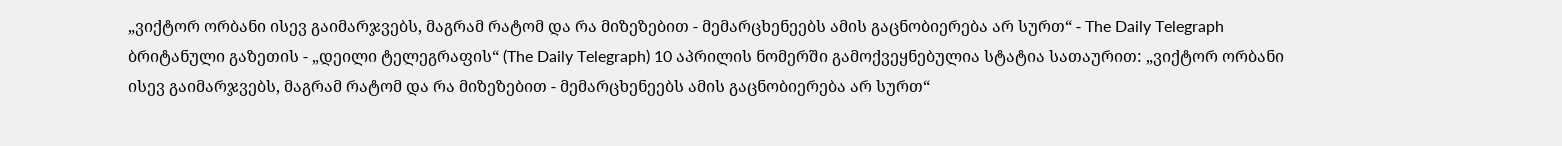„ვიქტორ ორბანი ისევ გაიმარჯვებს, მაგრამ რატომ და რა მიზეზებით - მემარცხენეებს ამის გაცნობიერება არ სურთ“ - The Daily Telegraph
ბრიტანული გაზეთის - „დეილი ტელეგრაფის“ (The Daily Telegraph) 10 აპრილის ნომერში გამოქვეყნებულია სტატია სათაურით: „ვიქტორ ორბანი ისევ გაიმარჯვებს, მაგრამ რატომ და რა მიზეზებით - მემარცხენეებს ამის გაცნობიერება არ სურთ“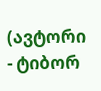(ავტორი - ტიბორ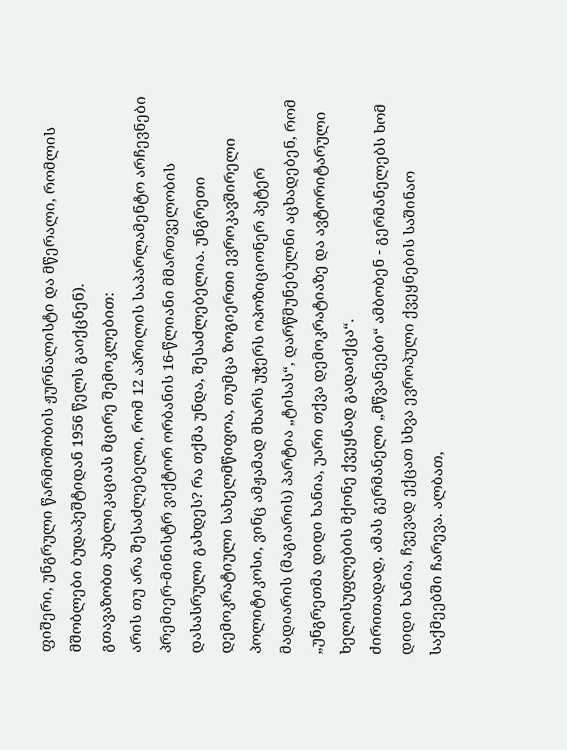ფიშერი, უნგრული წარმოშობის ჟურნალისტი და მწერალი, რომლის მშობლები ბუდაპეშტიდან 1956 წელს გაიქცნენ).
გთავაზობთ პუბლიკაციას მცირე შემოკლებით:
არის თუ არა შესაძლებელი, რომ 12 აპრილის საპარლამენტო არჩევნები პრემიერ-მინისტრ ვიქტორ ორბანის 16-წლიანი მმართველობის დასასრული გახდეს? რა თქმა უნდა, შესაძლებელია. უნგრეთი დემოკრატიული სახელმწიფოა, თუმცა ზოგიერთი ევროკავშირელი პოლიტიკოსი, ვინც ამჟამად მხარს უჭერს ოპოზიციონერ პეტერ მადიარის (მაგიარის) პარტია „ტისას“, დარწმუნებულნი აცხადებენ, რომ „უნგრეთმა დიდი ხანია, უარი თქვა დემოკრატიაზე და ავტორიტარული ხელისუფლების მქონე ქვეყნად გადაიქცა“.
ძირითადად, ამას გერმანელი „მწვანეები“ ამბობენ - გერმანელებს ხომ დიდი ხანია, ჩვევად ექცათ სხვა ევროპული ქვეყნების საშინაო საქმეებში ჩარევა. ალბათ,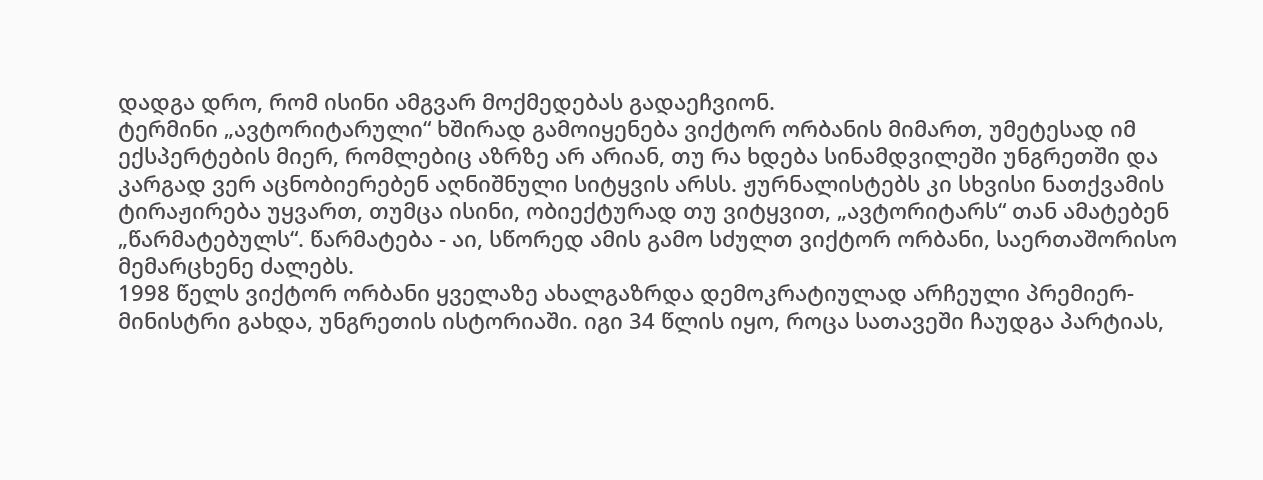დადგა დრო, რომ ისინი ამგვარ მოქმედებას გადაეჩვიონ.
ტერმინი „ავტორიტარული“ ხშირად გამოიყენება ვიქტორ ორბანის მიმართ, უმეტესად იმ ექსპერტების მიერ, რომლებიც აზრზე არ არიან, თუ რა ხდება სინამდვილეში უნგრეთში და კარგად ვერ აცნობიერებენ აღნიშნული სიტყვის არსს. ჟურნალისტებს კი სხვისი ნათქვამის ტირაჟირება უყვართ, თუმცა ისინი, ობიექტურად თუ ვიტყვით, „ავტორიტარს“ თან ამატებენ „წარმატებულს“. წარმატება - აი, სწორედ ამის გამო სძულთ ვიქტორ ორბანი, საერთაშორისო მემარცხენე ძალებს.
1998 წელს ვიქტორ ორბანი ყველაზე ახალგაზრდა დემოკრატიულად არჩეული პრემიერ-მინისტრი გახდა, უნგრეთის ისტორიაში. იგი 34 წლის იყო, როცა სათავეში ჩაუდგა პარტიას,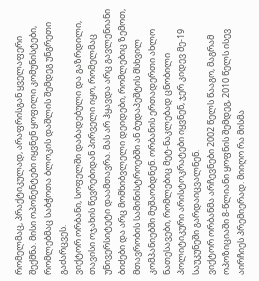რომელმაც, პრაქტიკულად, არაფრისგან ყველაფერი შექმნა. მისი ოპონენტები იყვნენ ყოფილი კომუნისტები, რომლებმაც საბჭოთა ბლოკის დაშლის შემდეგ უნგრეთი გაძარცვეს.
ვიქტორ ორბანი, სოფელში დაბადებული და გაზრდილი, თავისი ოჯახის წევრებიდან პირველი იყო, რომელმაც უნივერსიტეტი დაამთავრა. მას არ ჰყავდა არც გავლენიანი ბიძები და არც მომხიბვლელი დეიდები, რომლებიც ზემოთ, მთავრობის სამინისტროებში ან ბუდაპეშტის მსხვილ კომპანიებში მუშაობდნენ. ორბანის ერთადერთი ახლო ნათესავები, რომლებიც მეტ-ნაკლებად ცნობილი პოლიტიკური არისტოკრატები იყვნენ, ჯერ კიდევ მე-19 საუკუნეში გარდაიცვალნენ.
ვიქტორ ორბანმა არჩევნები 2002 წელს წააგო, მაგრამ ოპოზიციაში 8-წლიანი ყოფნის შემდეგ, 2010 წელს ისევ აირჩიეს პრემიერად. მიიღო რა მისმა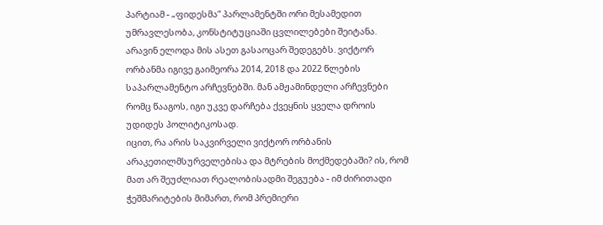პარტიამ - „ფიდესმა“ პარლამენტში ორი მესამედით უმრავლესობა, კონსტიტუციაში ცვლილებები შეიტანა. არავინ ელოდა მის ასეთ გასაოცარ შედეგებს. ვიქტორ ორბანმა იგივე გაიმეორა 2014, 2018 და 2022 წლების საპარლამენტო არჩევნებში. მან ამჟამინდელი არჩევნები რომც წააგოს, იგი უკვე დარჩება ქვეყნის ყველა დროის უდიდეს პოლიტიკოსად.
იცით, რა არის საკვირველი ვიქტორ ორბანის არაკეთილმსურველებისა და მტრების მოქმედებაში? ის, რომ მათ არ შეუძლიათ რეალობისადმი შეგუება - იმ ძირითადი ჭეშმარიტების მიმართ, რომ პრემიერი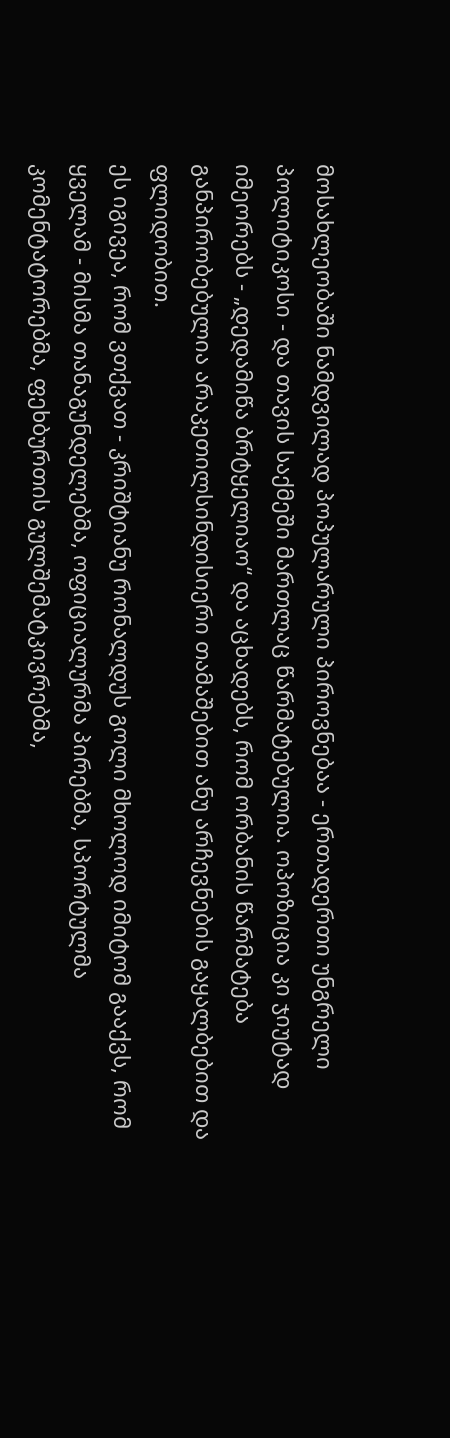მოსახლეობაში ნამდვილად პოპულარული პიროვნებაა - ერთადერთი უნგრელი პოლიტიკოსი - და თავის საქმეში მართლაც წარმატებულია. ოპოზიცია კი ჯიუტად იმეორებს - „დედამიწა ბრტყელიაო“ და აცხადებს, რომ ორბანის წარმატება განპირობებულია არაკეთილსინდისიერი თამაშებით ანუ არჩევნების გაყალბებით და ფლიდობით.
ეს იგივეა, რომ ვთქვათ - კრიშტიანუ რონალდუს გოლი მხოლოდ იმიტომ გააქვს, რომ ყველამ - მისმა თანაგუნდელებმა, ოფიციალურმა პირებმა, სპორტულმა კომენტატორებმა, ფეხბურთის გულშემატკივრებმა,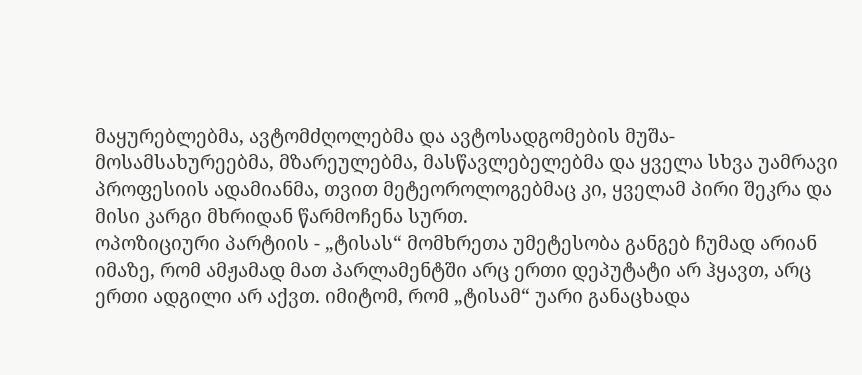მაყურებლებმა, ავტომძღოლებმა და ავტოსადგომების მუშა-მოსამსახურეებმა, მზარეულებმა, მასწავლებელებმა და ყველა სხვა უამრავი პროფესიის ადამიანმა, თვით მეტეოროლოგებმაც კი, ყველამ პირი შეკრა და მისი კარგი მხრიდან წარმოჩენა სურთ.
ოპოზიციური პარტიის - „ტისას“ მომხრეთა უმეტესობა განგებ ჩუმად არიან იმაზე, რომ ამჟამად მათ პარლამენტში არც ერთი დეპუტატი არ ჰყავთ, არც ერთი ადგილი არ აქვთ. იმიტომ, რომ „ტისამ“ უარი განაცხადა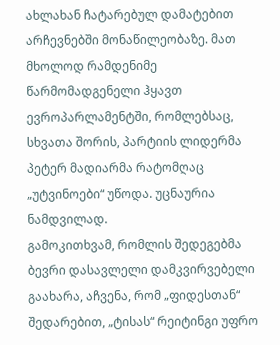ახლახან ჩატარებულ დამატებით არჩევნებში მონაწილეობაზე. მათ მხოლოდ რამდენიმე წარმომადგენელი ჰყავთ ევროპარლამენტში, რომლებსაც, სხვათა შორის, პარტიის ლიდერმა პეტერ მადიარმა რატომღაც „უტვინოები“ უწოდა. უცნაურია ნამდვილად.
გამოკითხვამ, რომლის შედეგებმა ბევრი დასავლელი დამკვირვებელი გაახარა, აჩვენა, რომ „ფიდესთან“ შედარებით, „ტისას“ რეიტინგი უფრო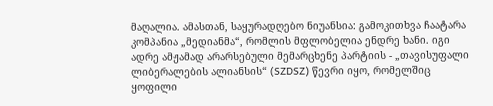მაღალია. ამასთან, საყურადღებო ნიუანსია: გამოკითხვა ჩაატარა კომპანია „მედიანმა“, რომლის მფლობელია ენდრე ხანი. იგი ადრე ამჟამად არარსებული მემარცხენე პარტიის - „თავისუფალი ლიბერალების ალიანსის“ (SZDSZ) წევრი იყო, რომელშიც ყოფილი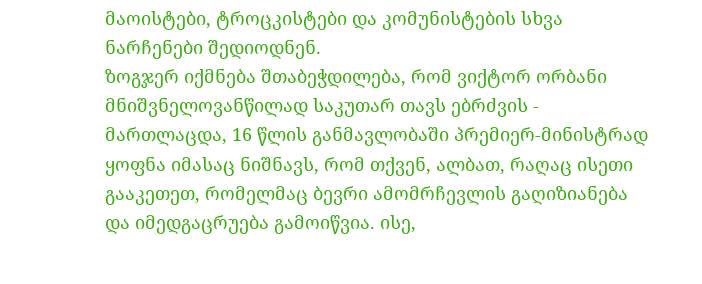მაოისტები, ტროცკისტები და კომუნისტების სხვა ნარჩენები შედიოდნენ.
ზოგჯერ იქმნება შთაბეჭდილება, რომ ვიქტორ ორბანი მნიშვნელოვანწილად საკუთარ თავს ებრძვის - მართლაცდა, 16 წლის განმავლობაში პრემიერ-მინისტრად ყოფნა იმასაც ნიშნავს, რომ თქვენ, ალბათ, რაღაც ისეთი გააკეთეთ, რომელმაც ბევრი ამომრჩევლის გაღიზიანება და იმედგაცრუება გამოიწვია. ისე,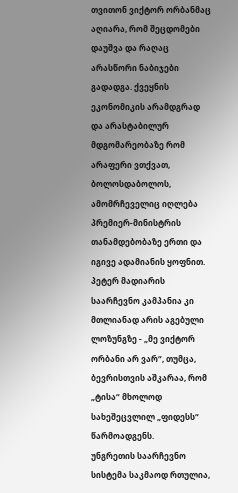თვითონ ვიქტორ ორბანმაც აღიარა, რომ შეცდომები დაუშვა და რაღაც არასწორი ნაბიჯები გადადგა. ქვეყნის ეკონომიკის არამდგრად და არასტაბილურ მდგომარეობაზე რომ არაფერი ვთქვათ, ბოლოსდაბოლოს, ამომრჩეველიც იღლება პრემიერ-მინისტრის თანამდებობაზე ერთი და იგივე ადამიანის ყოფნით.
პეტერ მადიარის საარჩევნო კამპანია კი მთლიანად არის აგებული ლოზუნგზე - „მე ვიქტორ ორბანი არ ვარ“, თუმცა, ბევრისთვის აშკარაა, რომ „ტისა“ მხოლოდ სახეშეცვლილ „ფიდესს“ წარმოადგენს.
უნგრეთის საარჩევნო სისტემა საკმაოდ რთულია,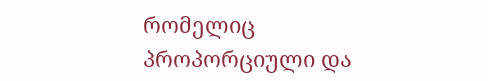რომელიც პროპორციული და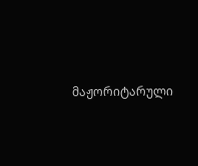მაჟორიტარული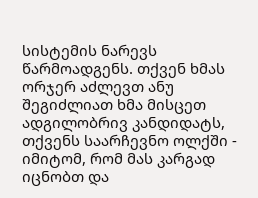სისტემის ნარევს წარმოადგენს. თქვენ ხმას ორჯერ აძლევთ ანუ შეგიძლიათ ხმა მისცეთ ადგილობრივ კანდიდატს, თქვენს საარჩევნო ოლქში - იმიტომ, რომ მას კარგად იცნობთ და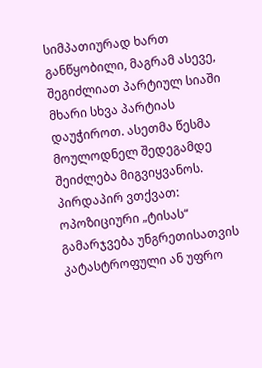სიმპათიურად ხართ განწყობილი, მაგრამ ასევე, შეგიძლიათ პარტიულ სიაში მხარი სხვა პარტიას დაუჭიროთ. ასეთმა წესმა მოულოდნელ შედეგამდე შეიძლება მიგვიყვანოს.
პირდაპირ ვთქვათ: ოპოზიციური „ტისას“ გამარჯვება უნგრეთისათვის კატასტროფული ან უფრო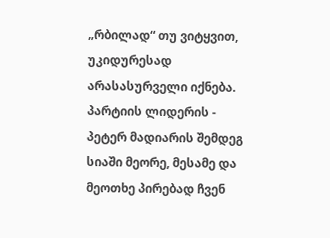„რბილად“ თუ ვიტყვით, უკიდურესად არასასურველი იქნება. პარტიის ლიდერის - პეტერ მადიარის შემდეგ სიაში მეორე, მესამე და მეოთხე პირებად ჩვენ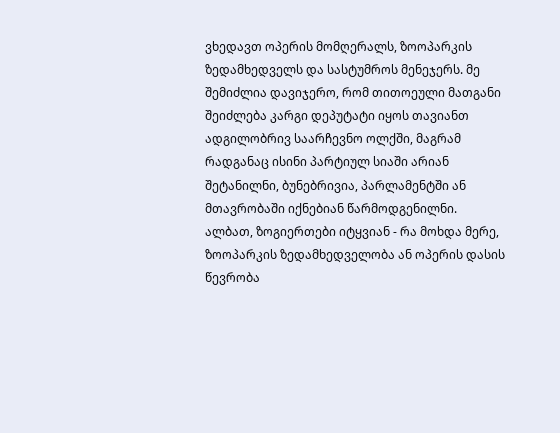ვხედავთ ოპერის მომღერალს, ზოოპარკის ზედამხედველს და სასტუმროს მენეჯერს. მე შემიძლია დავიჯერო, რომ თითოეული მათგანი შეიძლება კარგი დეპუტატი იყოს თავიანთ ადგილობრივ საარჩევნო ოლქში, მაგრამ რადგანაც ისინი პარტიულ სიაში არიან შეტანილნი, ბუნებრივია, პარლამენტში ან მთავრობაში იქნებიან წარმოდგენილნი.
ალბათ, ზოგიერთები იტყვიან - რა მოხდა მერე, ზოოპარკის ზედამხედველობა ან ოპერის დასის წევრობა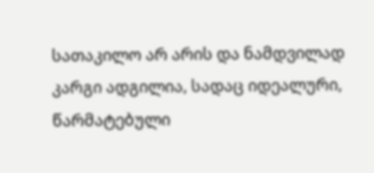სათაკილო არ არის და ნამდვილად კარგი ადგილია, სადაც იდეალური, წარმატებული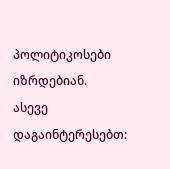პოლიტიკოსები იზრდებიან.
ასევე დაგაინტერესებთ: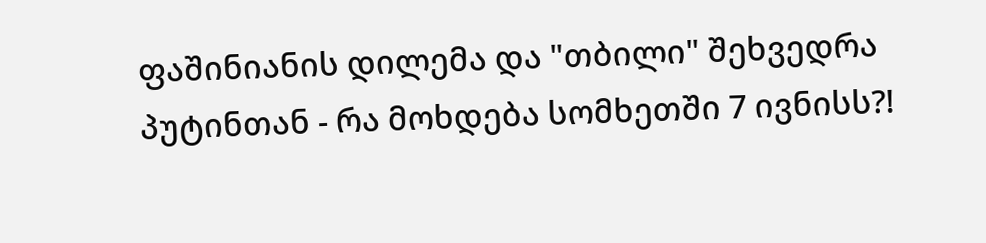ფაშინიანის დილემა და "თბილი" შეხვედრა პუტინთან - რა მოხდება სომხეთში 7 ივნისს?!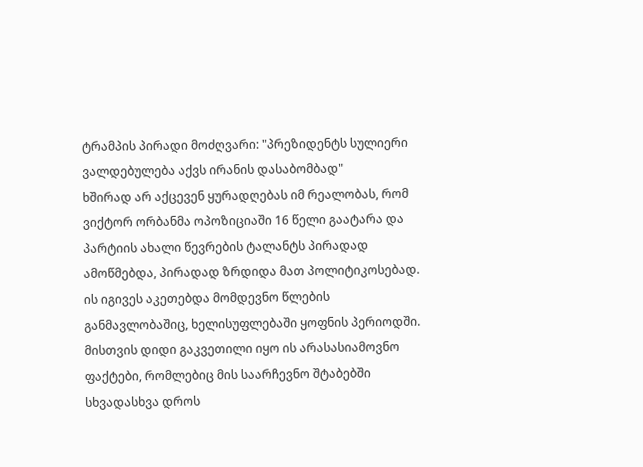ტრამპის პირადი მოძღვარი: "პრეზიდენტს სულიერი ვალდებულება აქვს ირანის დასაბომბად"
ხშირად არ აქცევენ ყურადღებას იმ რეალობას, რომ ვიქტორ ორბანმა ოპოზიციაში 16 წელი გაატარა და პარტიის ახალი წევრების ტალანტს პირადად ამოწმებდა, პირადად ზრდიდა მათ პოლიტიკოსებად. ის იგივეს აკეთებდა მომდევნო წლების განმავლობაშიც, ხელისუფლებაში ყოფნის პერიოდში. მისთვის დიდი გაკვეთილი იყო ის არასასიამოვნო ფაქტები, რომლებიც მის საარჩევნო შტაბებში სხვადასხვა დროს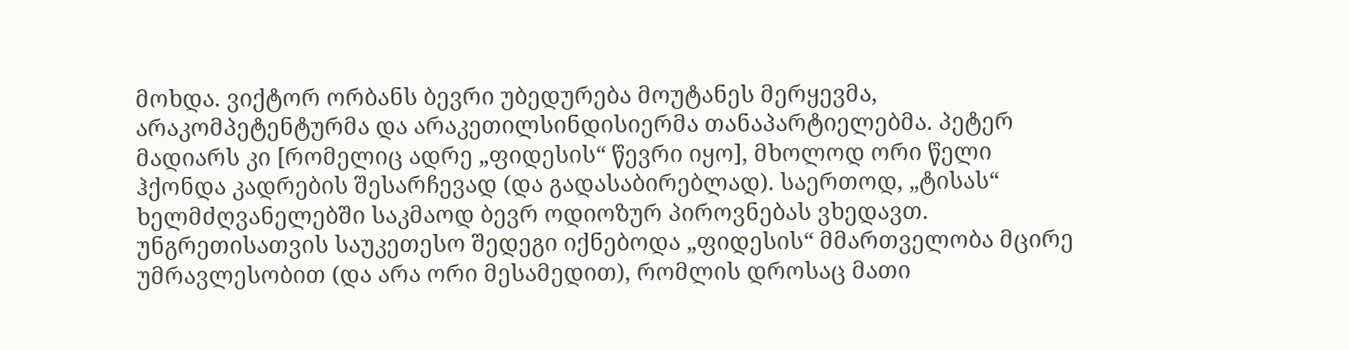მოხდა. ვიქტორ ორბანს ბევრი უბედურება მოუტანეს მერყევმა, არაკომპეტენტურმა და არაკეთილსინდისიერმა თანაპარტიელებმა. პეტერ მადიარს კი [რომელიც ადრე „ფიდესის“ წევრი იყო], მხოლოდ ორი წელი ჰქონდა კადრების შესარჩევად (და გადასაბირებლად). საერთოდ, „ტისას“ ხელმძღვანელებში საკმაოდ ბევრ ოდიოზურ პიროვნებას ვხედავთ.
უნგრეთისათვის საუკეთესო შედეგი იქნებოდა „ფიდესის“ მმართველობა მცირე უმრავლესობით (და არა ორი მესამედით), რომლის დროსაც მათი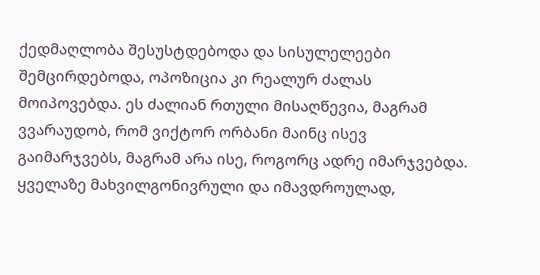ქედმაღლობა შესუსტდებოდა და სისულელეები შემცირდებოდა, ოპოზიცია კი რეალურ ძალას მოიპოვებდა. ეს ძალიან რთული მისაღწევია, მაგრამ ვვარაუდობ, რომ ვიქტორ ორბანი მაინც ისევ გაიმარჯვებს, მაგრამ არა ისე, როგორც ადრე იმარჯვებდა.
ყველაზე მახვილგონივრული და იმავდროულად,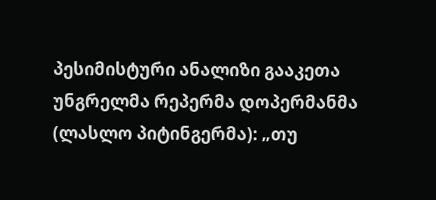პესიმისტური ანალიზი გააკეთა უნგრელმა რეპერმა დოპერმანმა (ლასლო პიტინგერმა): „თუ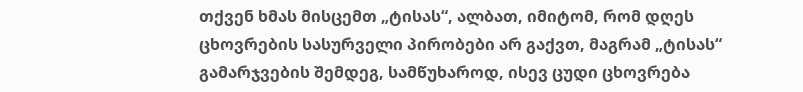თქვენ ხმას მისცემთ „ტისას“, ალბათ, იმიტომ, რომ დღეს ცხოვრების სასურველი პირობები არ გაქვთ, მაგრამ „ტისას“ გამარჯვების შემდეგ, სამწუხაროდ, ისევ ცუდი ცხოვრება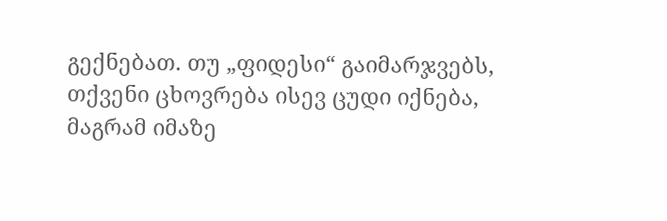გექნებათ. თუ „ფიდესი“ გაიმარჯვებს, თქვენი ცხოვრება ისევ ცუდი იქნება, მაგრამ იმაზე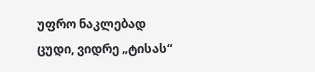უფრო ნაკლებად ცუდი, ვიდრე „ტისას“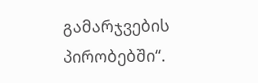გამარჯვების პირობებში“.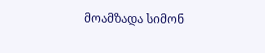მოამზადა სიმონ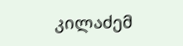კილაძემ